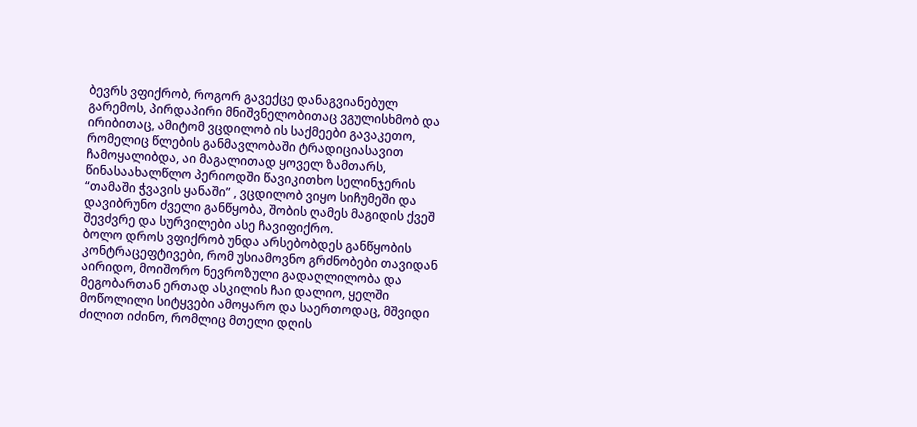ბევრს ვფიქრობ, როგორ გავექცე დანაგვიანებულ გარემოს, პირდაპირი მნიშვნელობითაც ვგულისხმობ და ირიბითაც, ამიტომ ვცდილობ ის საქმეები გავაკეთო, რომელიც წლების განმავლობაში ტრადიციასავით ჩამოყალიბდა, აი მაგალითად ყოველ ზამთარს, წინასაახალწლო პერიოდში წავიკითხო სელინჯერის “თამაში ჭვავის ყანაში” , ვცდილობ ვიყო სიჩუმეში და დავიბრუნო ძველი განწყობა, შობის ღამეს მაგიდის ქვეშ შევძვრე და სურვილები ასე ჩავიფიქრო.
ბოლო დროს ვფიქრობ უნდა არსებობდეს განწყობის კონტრაცეფტივები, რომ უსიამოვნო გრძნობები თავიდან აირიდო, მოიშორო ნევროზული გადაღლილობა და მეგობართან ერთად ასკილის ჩაი დალიო, ყელში მოწოლილი სიტყვები ამოყარო და საერთოდაც, მშვიდი ძილით იძინო, რომლიც მთელი დღის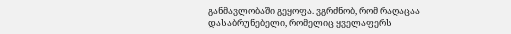განმავლობაში გეყოფა. ვგრძნობ, რომ რაღაცაა დასაბრუნებელი, რომელიც ყველაფერს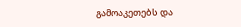გამოაკეთებს და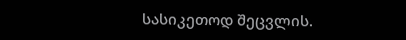სასიკეთოდ შეცვლის.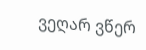ვეღარ ვწერ